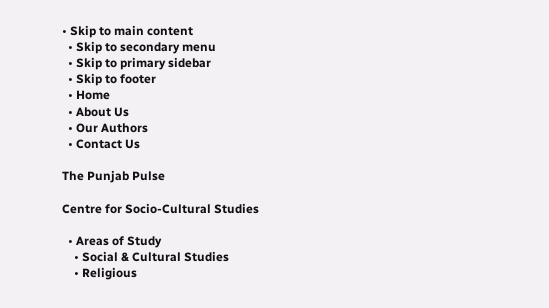• Skip to main content
  • Skip to secondary menu
  • Skip to primary sidebar
  • Skip to footer
  • Home
  • About Us
  • Our Authors
  • Contact Us

The Punjab Pulse

Centre for Socio-Cultural Studies

  • Areas of Study
    • Social & Cultural Studies
    • Religious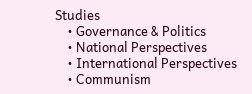Studies
    • Governance & Politics
    • National Perspectives
    • International Perspectives
    • Communism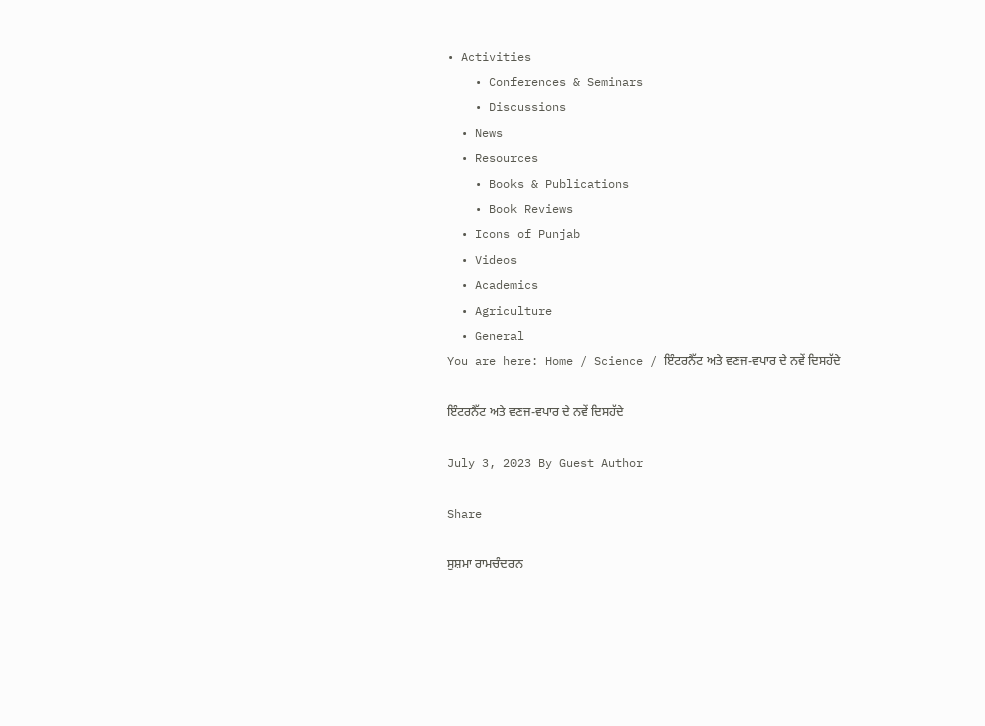• Activities
    • Conferences & Seminars
    • Discussions
  • News
  • Resources
    • Books & Publications
    • Book Reviews
  • Icons of Punjab
  • Videos
  • Academics
  • Agriculture
  • General
You are here: Home / Science / ਇੰਟਰਨੈੱਟ ਅਤੇ ਵਣਜ-ਵਪਾਰ ਦੇ ਨਵੇਂ ਦਿਸਹੱਦੇ

ਇੰਟਰਨੈੱਟ ਅਤੇ ਵਣਜ-ਵਪਾਰ ਦੇ ਨਵੇਂ ਦਿਸਹੱਦੇ

July 3, 2023 By Guest Author

Share

ਸੁਸ਼ਮਾ ਰਾਮਚੰਦਰਨ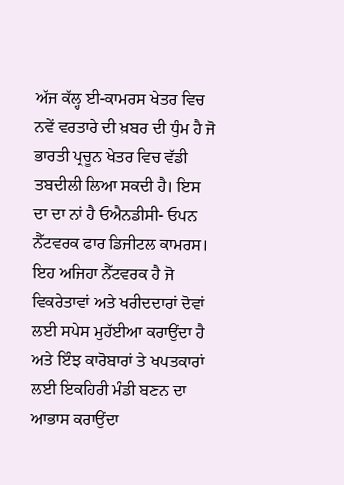ਅੱਜ ਕੱਲ੍ਹ ਈ-ਕਾਮਰਸ ਖੇਤਰ ਵਿਚ ਨਵੇਂ ਵਰਤਾਰੇ ਦੀ ਖ਼ਬਰ ਦੀ ਧੁੰਮ ਹੈ ਜੋ ਭਾਰਤੀ ਪ੍ਰਚੂਨ ਖੇਤਰ ਵਿਚ ਵੱਡੀ ਤਬਦੀਲੀ ਲਿਆ ਸਕਦੀ ਹੈ। ਇਸ ਦਾ ਦਾ ਨਾਂ ਹੈ ਓਐਨਡੀਸੀ- ਓਪਨ ਨੈੱਟਵਰਕ ਫਾਰ ਡਿਜੀਟਲ ਕਾਮਰਸ। ਇਹ ਅਜਿਹਾ ਨੈੱਟਵਰਕ ਹੈ ਜੋ ਵਿਕਰੇਤਾਵਾਂ ਅਤੇ ਖਰੀਦਦਾਰਾਂ ਦੋਵਾਂ ਲਈ ਸਪੇਸ ਮੁਹੱਈਆ ਕਰਾਉਂਦਾ ਹੈ ਅਤੇ ਇੰਝ ਕਾਰੋਬਾਰਾਂ ਤੇ ਖਪਤਕਾਰਾਂ ਲਈ ਇਕਹਿਰੀ ਮੰਡੀ ਬਣਨ ਦਾ ਆਭਾਸ ਕਰਾਉਂਦਾ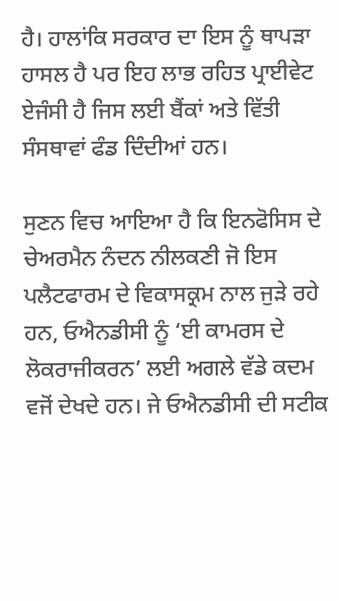ਹੈ। ਹਾਲਾਂਕਿ ਸਰਕਾਰ ਦਾ ਇਸ ਨੂੰ ਥਾਪੜਾ ਹਾਸਲ ਹੈ ਪਰ ਇਹ ਲਾਭ ਰਹਿਤ ਪ੍ਰਾਈਵੇਟ ਏਜੰਸੀ ਹੈ ਜਿਸ ਲਈ ਬੈਂਕਾਂ ਅਤੇ ਵਿੱਤੀ ਸੰਸਥਾਵਾਂ ਫੰਡ ਦਿੰਦੀਆਂ ਹਨ।

ਸੁਣਨ ਵਿਚ ਆਇਆ ਹੈ ਕਿ ਇਨਫੋਸਿਸ ਦੇ ਚੇਅਰਮੈਨ ਨੰਦਨ ਨੀਲਕਣੀ ਜੋ ਇਸ ਪਲੈਟਫਾਰਮ ਦੇ ਵਿਕਾਸਕ੍ਰਮ ਨਾਲ ਜੁੜੇ ਰਹੇ ਹਨ, ਓਐਨਡੀਸੀ ਨੂੰ ‘ਈ ਕਾਮਰਸ ਦੇ ਲੋਕਰਾਜੀਕਰਨ’ ਲਈ ਅਗਲੇ ਵੱਡੇ ਕਦਮ ਵਜੋਂ ਦੇਖਦੇ ਹਨ। ਜੇ ਓਐਨਡੀਸੀ ਦੀ ਸਟੀਕ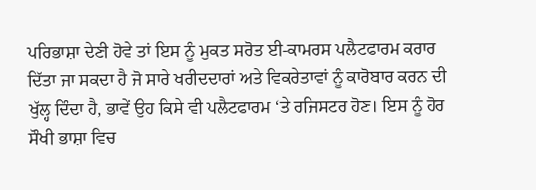ਪਰਿਭਾਸ਼ਾ ਦੇਣੀ ਹੋਵੇ ਤਾਂ ਇਸ ਨੂੰ ਮੁਕਤ ਸਰੋਤ ਈ-ਕਾਮਰਸ ਪਲੈਟਫਾਰਮ ਕਰਾਰ ਦਿੱਤਾ ਜਾ ਸਕਦਾ ਹੈ ਜੋ ਸਾਰੇ ਖਰੀਦਦਾਰਾਂ ਅਤੇ ਵਿਕਰੇਤਾਵਾਂ ਨੂੰ ਕਾਰੋਬਾਰ ਕਰਨ ਦੀ ਖੁੱਲ੍ਹ ਦਿੰਦਾ ਹੈ, ਭਾਵੇਂ ਉਹ ਕਿਸੇ ਵੀ ਪਲੈਟਫਾਰਮ ‘ਤੇ ਰਜਿਸਟਰ ਹੋਣ। ਇਸ ਨੂੰ ਹੋਰ ਸੌਖੀ ਭਾਸ਼ਾ ਵਿਚ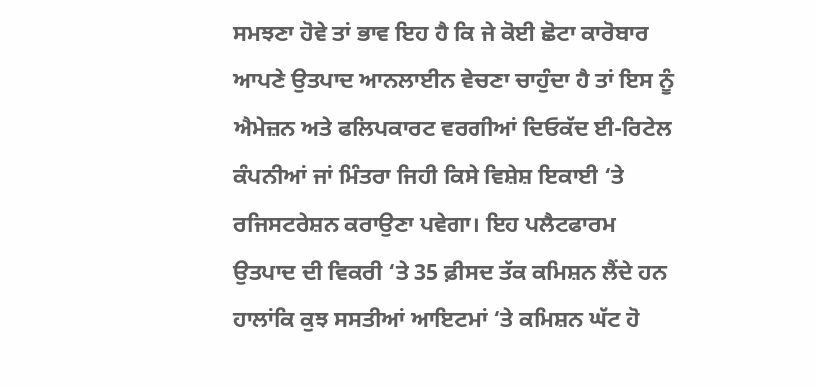ਸਮਝਣਾ ਹੋਵੇ ਤਾਂ ਭਾਵ ਇਹ ਹੈ ਕਿ ਜੇ ਕੋਈ ਛੋਟਾ ਕਾਰੋਬਾਰ ਆਪਣੇ ਉਤਪਾਦ ਆਨਲਾਈਨ ਵੇਚਣਾ ਚਾਹੁੰਦਾ ਹੈ ਤਾਂ ਇਸ ਨੂੰ ਐਮੇਜ਼ਨ ਅਤੇ ਫਲਿਪਕਾਰਟ ਵਰਗੀਆਂ ਦਿਓਕੱਦ ਈ-ਰਿਟੇਲ ਕੰਪਨੀਆਂ ਜਾਂ ਮਿੰਤਰਾ ਜਿਹੀ ਕਿਸੇ ਵਿਸ਼ੇਸ਼ ਇਕਾਈ ‘ਤੇ ਰਜਿਸਟਰੇਸ਼ਨ ਕਰਾਉਣਾ ਪਵੇਗਾ। ਇਹ ਪਲੈਟਫਾਰਮ ਉਤਪਾਦ ਦੀ ਵਿਕਰੀ ‘ਤੇ 35 ਫ਼ੀਸਦ ਤੱਕ ਕਮਿਸ਼ਨ ਲੈਂਦੇ ਹਨ ਹਾਲਾਂਕਿ ਕੁਝ ਸਸਤੀਆਂ ਆਇਟਮਾਂ ‘ਤੇ ਕਮਿਸ਼ਨ ਘੱਟ ਹੋ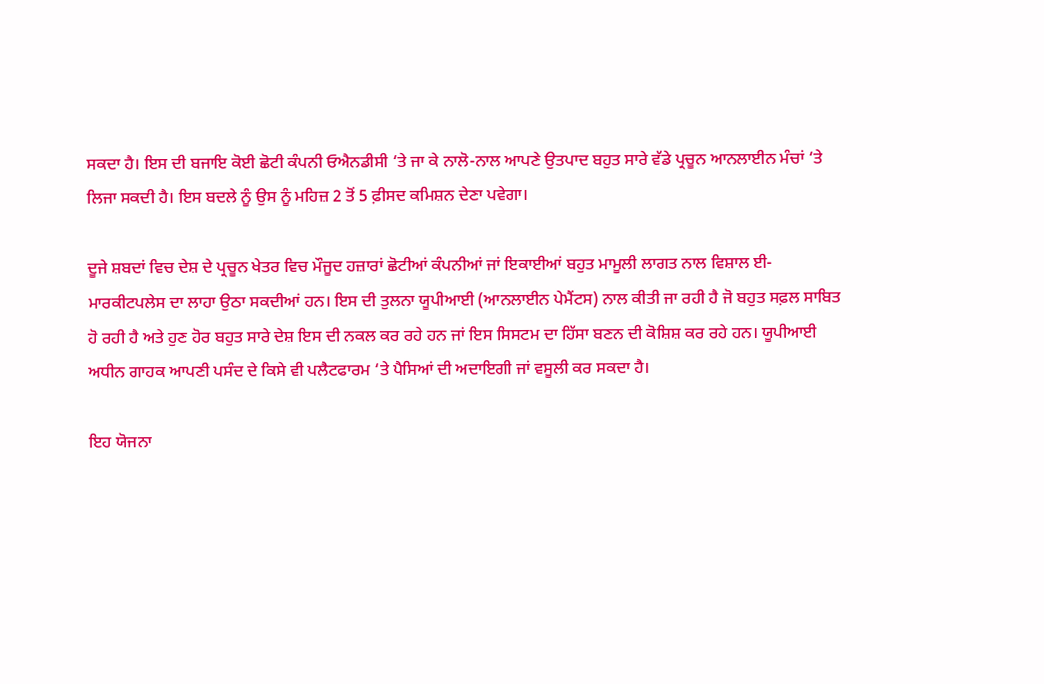ਸਕਦਾ ਹੈ। ਇਸ ਦੀ ਬਜਾਇ ਕੋਈ ਛੋਟੀ ਕੰਪਨੀ ਓਐਨਡੀਸੀ ‘ਤੇ ਜਾ ਕੇ ਨਾਲੋ-ਨਾਲ ਆਪਣੇ ਉਤਪਾਦ ਬਹੁਤ ਸਾਰੇ ਵੱਡੇ ਪ੍ਰਚੂਨ ਆਨਲਾਈਨ ਮੰਚਾਂ ‘ਤੇ ਲਿਜਾ ਸਕਦੀ ਹੈ। ਇਸ ਬਦਲੇ ਨੂੰ ਉਸ ਨੂੰ ਮਹਿਜ਼ 2 ਤੋਂ 5 ਫ਼ੀਸਦ ਕਮਿਸ਼ਨ ਦੇਣਾ ਪਵੇਗਾ।

ਦੂਜੇ ਸ਼ਬਦਾਂ ਵਿਚ ਦੇਸ਼ ਦੇ ਪ੍ਰਚੂਨ ਖੇਤਰ ਵਿਚ ਮੌਜੂਦ ਹਜ਼ਾਰਾਂ ਛੋਟੀਆਂ ਕੰਪਨੀਆਂ ਜਾਂ ਇਕਾਈਆਂ ਬਹੁਤ ਮਾਮੂਲੀ ਲਾਗਤ ਨਾਲ ਵਿਸ਼ਾਲ ਈ-ਮਾਰਕੀਟਪਲੇਸ ਦਾ ਲਾਹਾ ਉਠਾ ਸਕਦੀਆਂ ਹਨ। ਇਸ ਦੀ ਤੁਲਨਾ ਯੂਪੀਆਈ (ਆਨਲਾਈਨ ਪੇਮੈਂਟਸ) ਨਾਲ ਕੀਤੀ ਜਾ ਰਹੀ ਹੈ ਜੋ ਬਹੁਤ ਸਫ਼ਲ ਸਾਬਿਤ ਹੋ ਰਹੀ ਹੈ ਅਤੇ ਹੁਣ ਹੋਰ ਬਹੁਤ ਸਾਰੇ ਦੇਸ਼ ਇਸ ਦੀ ਨਕਲ ਕਰ ਰਹੇ ਹਨ ਜਾਂ ਇਸ ਸਿਸਟਮ ਦਾ ਹਿੱਸਾ ਬਣਨ ਦੀ ਕੋਸ਼ਿਸ਼ ਕਰ ਰਹੇ ਹਨ। ਯੂਪੀਆਈ ਅਧੀਨ ਗਾਹਕ ਆਪਣੀ ਪਸੰਦ ਦੇ ਕਿਸੇ ਵੀ ਪਲੈਟਫਾਰਮ ‘ਤੇ ਪੈਸਿਆਂ ਦੀ ਅਦਾਇਗੀ ਜਾਂ ਵਸੂਲੀ ਕਰ ਸਕਦਾ ਹੈ।

ਇਹ ਯੋਜਨਾ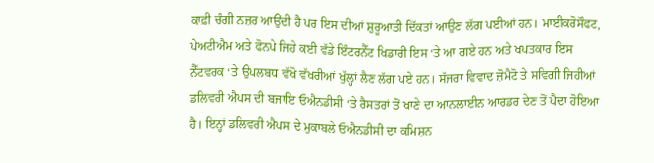ਕਾਫ਼ੀ ਚੰਗੀ ਨਜ਼ਰ ਆਉਂਦੀ ਹੈ ਪਰ ਇਸ ਦੀਆਂ ਸ਼ੁਰੂਆਤੀ ਦਿੱਕਤਾਂ ਆਉਣ ਲੱਗ ਪਈਆਂ ਹਨ। ਮਾਈਕਰੋਸੌਫਟ, ਪੇਅਟੀਐਮ ਅਤੇ ਫੋਨਪੇ ਜਿਹੇ ਕਈ ਵੱਡੇ ਇੰਟਰਨੈੱਟ ਖਿਡਾਰੀ ਇਸ ‘ਤੇ ਆ ਗਏ ਹਨ ਅਤੇ ਖਪਤਕਾਰ ਇਸ ਨੈੱਟਵਰਕ ‘ਤੇ ਉਪਲਬਧ ਵੱਖੋ ਵੱਖਰੀਆਂ ਖੁੱਲ੍ਹਾਂ ਲੈਣ ਲੱਗ ਪਏ ਹਨ। ਸੱਜਰਾ ਵਿਵਾਦ ਜ਼ੋਮੈਟੋ ਤੇ ਸਵਿਗੀ ਜਿਹੀਆਂ ਡਲਿਵਰੀ ਐਪਸ ਦੀ ਬਜਾਇ ਓਐਨਡੀਸੀ ‘ਤੇ ਰੈਸਤਰਾਂ ਤੋਂ ਖਾਣੇ ਦਾ ਆਨਲਾਈਨ ਆਰਡਰ ਦੇਣ ਤੋਂ ਪੈਦਾ ਹੋਇਆ ਹੈ। ਇਨ੍ਹਾਂ ਡਲਿਵਰੀ ਐਪਸ ਦੇ ਮੁਕਾਬਲੇ ਓਐਨਡੀਸੀ ਦਾ ਕਮਿਸ਼ਨ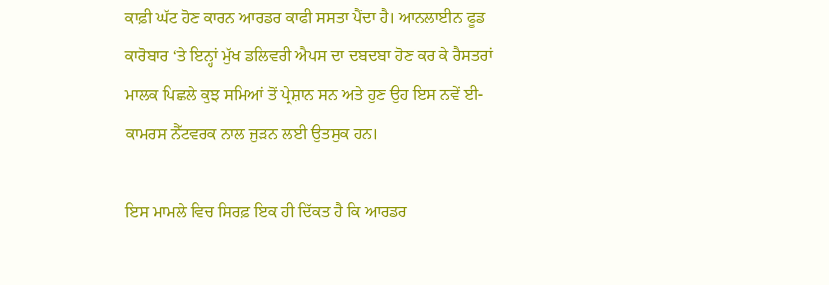ਕਾਫ਼ੀ ਘੱਟ ਹੋਣ ਕਾਰਨ ਆਰਡਰ ਕਾਫੀ ਸਸਤਾ ਪੈਂਦਾ ਹੈ। ਆਨਲਾਈਨ ਫੂਡ ਕਾਰੋਬਾਰ ‘ਤੇ ਇਨ੍ਹਾਂ ਮੁੱਖ ਡਲਿਵਰੀ ਐਪਸ ਦਾ ਦਬਦਬਾ ਹੋਣ ਕਰ ਕੇ ਰੈਸਤਰਾਂ ਮਾਲਕ ਪਿਛਲੇ ਕੁਝ ਸਮਿਆਂ ਤੋਂ ਪ੍ਰੇਸ਼ਾਨ ਸਨ ਅਤੇ ਹੁਣ ਉਹ ਇਸ ਨਵੇਂ ਈ-ਕਾਮਰਸ ਨੈੱਟਵਰਕ ਨਾਲ ਜੁੜਨ ਲਈ ਉਤਸੁਕ ਹਨ।

ਇਸ ਮਾਮਲੇ ਵਿਚ ਸਿਰਫ਼ ਇਕ ਹੀ ਦਿੱਕਤ ਹੈ ਕਿ ਆਰਡਰ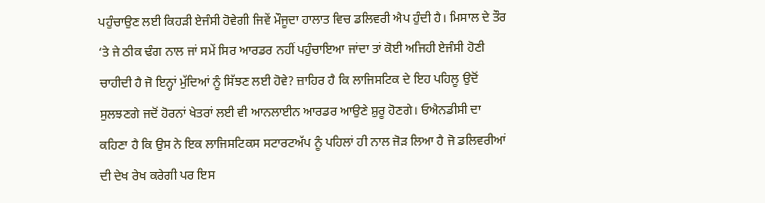ਪਹੁੰਚਾਉਣ ਲਈ ਕਿਹੜੀ ਏਜੰਸੀ ਹੋਵੇਗੀ ਜਿਵੇਂ ਮੌਜੂਦਾ ਹਾਲਾਤ ਵਿਚ ਡਲਿਵਰੀ ਐਪ ਹੁੰਦੀ ਹੈ। ਮਿਸਾਲ ਦੇ ਤੌਰ ‘ਤੇ ਜੇ ਠੀਕ ਢੰਗ ਨਾਲ ਜਾਂ ਸਮੇਂ ਸਿਰ ਆਰਡਰ ਨਹੀਂ ਪਹੁੰਚਾਇਆ ਜਾਂਦਾ ਤਾਂ ਕੋਈ ਅਜਿਹੀ ਏਜੰਸੀ ਹੋਣੀ ਚਾਹੀਦੀ ਹੈ ਜੋ ਇਨ੍ਹਾਂ ਮੁੱਦਿਆਂ ਨੂੰ ਸਿੱਝਣ ਲਈ ਹੋਵੇ? ਜ਼ਾਹਿਰ ਹੈ ਕਿ ਲਾਜਿਸਟਿਕ ਦੇ ਇਹ ਪਹਿਲੂ ਉਦੋਂ ਸੁਲਝਣਗੇ ਜਦੋਂ ਹੋਰਨਾਂ ਖੇਤਰਾਂ ਲਈ ਵੀ ਆਨਲਾਈਨ ਆਰਡਰ ਆਉਣੇ ਸ਼ੁਰੂ ਹੋਣਗੇ। ਓਐਨਡੀਸੀ ਦਾ ਕਹਿਣਾ ਹੈ ਕਿ ਉਸ ਨੇ ਇਕ ਲਾਜਿਸਟਿਕਸ ਸਟਾਰਟਅੱਪ ਨੂੰ ਪਹਿਲਾਂ ਹੀ ਨਾਲ ਜੋੜ ਲਿਆ ਹੈ ਜੋ ਡਲਿਵਰੀਆਂ ਦੀ ਦੇਖ ਰੇਖ ਕਰੇਗੀ ਪਰ ਇਸ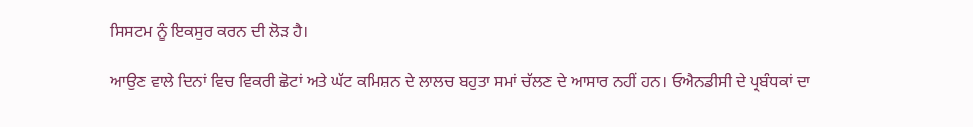ਸਿਸਟਮ ਨੂੰ ਇਕਸੁਰ ਕਰਨ ਦੀ ਲੋੜ ਹੈ।

ਆਉਣ ਵਾਲੇ ਦਿਨਾਂ ਵਿਚ ਵਿਕਰੀ ਛੋਟਾਂ ਅਤੇ ਘੱਟ ਕਮਿਸ਼ਨ ਦੇ ਲਾਲਚ ਬਹੁਤਾ ਸਮਾਂ ਚੱਲਣ ਦੇ ਆਸਾਰ ਨਹੀਂ ਹਨ। ਓਐਨਡੀਸੀ ਦੇ ਪ੍ਰਬੰਧਕਾਂ ਦਾ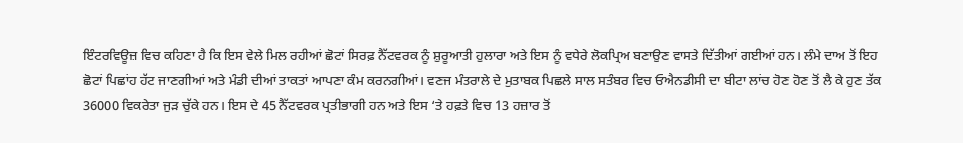ਇੰਟਰਵਿਊਜ਼ ਵਿਚ ਕਹਿਣਾ ਹੈ ਕਿ ਇਸ ਵੇਲੇ ਮਿਲ ਰਹੀਆਂ ਛੋਟਾਂ ਸਿਰਫ਼ ਨੈੱਟਵਰਕ ਨੂੰ ਸ਼ੁਰੂਆਤੀ ਹੁਲਾਰਾ ਅਤੇ ਇਸ ਨੂੰ ਵਧੇਰੇ ਲੋਕਪ੍ਰਿਅ ਬਣਾਉਣ ਵਾਸਤੇ ਦਿੱਤੀਆਂ ਗਈਆਂ ਹਨ। ਲੰਮੇ ਦਾਅ ਤੋਂ ਇਹ ਛੋਟਾਂ ਪਿਛਾਂਹ ਹੱਟ ਜਾਣਗੀਆਂ ਅਤੇ ਮੰਡੀ ਦੀਆਂ ਤਾਕਤਾਂ ਆਪਣਾ ਕੰਮ ਕਰਨਗੀਆਂ। ਵਣਜ ਮੰਤਰਾਲੇ ਦੇ ਮੁਤਾਬਕ ਪਿਛਲੇ ਸਾਲ ਸਤੰਬਰ ਵਿਚ ਓਐਨਡੀਸੀ ਦਾ ਬੀਟਾ ਲਾਂਚ ਹੋਣ ਹੋਣ ਤੋਂ ਲੈ ਕੇ ਹੁਣ ਤੱਕ 36000 ਵਿਕਰੇਤਾ ਜੁੜ ਚੁੱਕੇ ਹਨ। ਇਸ ਦੇ 45 ਨੈੱਟਵਰਕ ਪ੍ਰਤੀਭਾਗੀ ਹਨ ਅਤੇ ਇਸ ‘ਤੇ ਹਫ਼ਤੇ ਵਿਚ 13 ਹਜ਼ਾਰ ਤੋਂ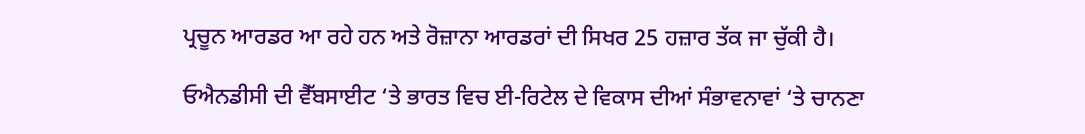ਪ੍ਰਚੂਨ ਆਰਡਰ ਆ ਰਹੇ ਹਨ ਅਤੇ ਰੋਜ਼ਾਨਾ ਆਰਡਰਾਂ ਦੀ ਸਿਖਰ 25 ਹਜ਼ਾਰ ਤੱਕ ਜਾ ਚੁੱਕੀ ਹੈ।

ਓਐਨਡੀਸੀ ਦੀ ਵੈੱਬਸਾਈਟ ‘ਤੇ ਭਾਰਤ ਵਿਚ ਈ-ਰਿਟੇਲ ਦੇ ਵਿਕਾਸ ਦੀਆਂ ਸੰਭਾਵਨਾਵਾਂ ‘ਤੇ ਚਾਨਣਾ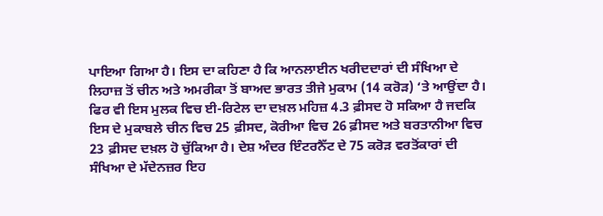ਪਾਇਆ ਗਿਆ ਹੈ। ਇਸ ਦਾ ਕਹਿਣਾ ਹੈ ਕਿ ਆਨਲਾਈਨ ਖਰੀਦਦਾਰਾਂ ਦੀ ਸੰਖਿਆ ਦੇ ਲਿਹਾਜ਼ ਤੋਂ ਚੀਨ ਅਤੇ ਅਮਰੀਕਾ ਤੋਂ ਬਾਅਦ ਭਾਰਤ ਤੀਜੇ ਮੁਕਾਮ (14 ਕਰੋੜ) ‘ਤੇ ਆਉਂਦਾ ਹੈ। ਫਿਰ ਵੀ ਇਸ ਮੁਲਕ ਵਿਚ ਈ-ਰਿਟੇਲ ਦਾ ਦਖ਼ਲ ਮਹਿਜ਼ 4.3 ਫ਼ੀਸਦ ਹੋ ਸਕਿਆ ਹੈ ਜਦਕਿ ਇਸ ਦੇ ਮੁਕਾਬਲੇ ਚੀਨ ਵਿਚ 25 ਫ਼ੀਸਦ, ਕੋਰੀਆ ਵਿਚ 26 ਫ਼ੀਸਦ ਅਤੇ ਬਰਤਾਨੀਆ ਵਿਚ 23 ਫ਼ੀਸਦ ਦਖ਼ਲ ਹੋ ਚੁੱਕਿਆ ਹੈ। ਦੇਸ਼ ਅੰਦਰ ਇੰਟਰਨੈੱਟ ਦੇ 75 ਕਰੋੜ ਵਰਤੋਂਕਾਰਾਂ ਦੀ ਸੰਖਿਆ ਦੇ ਮੱਦੇਨਜ਼ਰ ਇਹ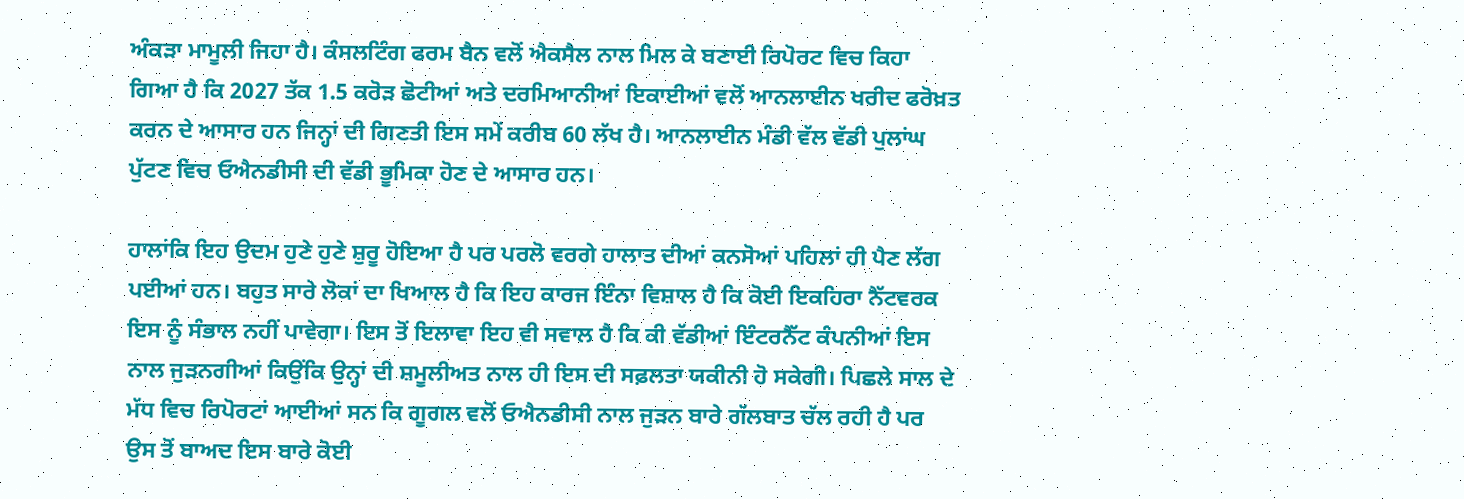ਅੰਕੜਾ ਮਾਮੂਲੀ ਜਿਹਾ ਹੈ। ਕੰਸਲਟਿੰਗ ਫਰਮ ਬੈਨ ਵਲੋਂ ਐਕਸੈਲ ਨਾਲ ਮਿਲ ਕੇ ਬਣਾਈ ਰਿਪੋਰਟ ਵਿਚ ਕਿਹਾ ਗਿਆ ਹੈ ਕਿ 2027 ਤੱਕ 1.5 ਕਰੋੜ ਛੋਟੀਆਂ ਅਤੇ ਦਰਮਿਆਨੀਆਂ ਇਕਾਈਆਂ ਵਲੋਂ ਆਨਲਾਈਨ ਖਰੀਦ ਫਰੋਖ਼ਤ ਕਰਨ ਦੇ ਆਸਾਰ ਹਨ ਜਿਨ੍ਹਾਂ ਦੀ ਗਿਣਤੀ ਇਸ ਸਮੇਂ ਕਰੀਬ 60 ਲੱਖ ਹੈ। ਆਨਲਾਈਨ ਮੰਡੀ ਵੱਲ ਵੱਡੀ ਪੁਲਾਂਘ ਪੁੱਟਣ ਵਿਚ ਓਐਨਡੀਸੀ ਦੀ ਵੱਡੀ ਭੂਮਿਕਾ ਹੋਣ ਦੇ ਆਸਾਰ ਹਨ।

ਹਾਲਾਂਕਿ ਇਹ ਉਦਮ ਹੁਣੇ ਹੁਣੇ ਸ਼ੁਰੂ ਹੋਇਆ ਹੈ ਪਰ ਪਰਲੋ ਵਰਗੇ ਹਾਲਾਤ ਦੀਆਂ ਕਨਸੋਆਂ ਪਹਿਲਾਂ ਹੀ ਪੈਣ ਲੱਗ ਪਈਆਂ ਹਨ। ਬਹੁਤ ਸਾਰੇ ਲੋਕਾਂ ਦਾ ਖਿਆਲ ਹੈ ਕਿ ਇਹ ਕਾਰਜ ਇੰਨਾ ਵਿਸ਼ਾਲ ਹੈ ਕਿ ਕੋਈ ਇਕਹਿਰਾ ਨੈੱਟਵਰਕ ਇਸ ਨੂੰ ਸੰਭਾਲ ਨਹੀਂ ਪਾਵੇਗਾ। ਇਸ ਤੋਂ ਇਲਾਵਾ ਇਹ ਵੀ ਸਵਾਲ ਹੈ ਕਿ ਕੀ ਵੱਡੀਆਂ ਇੰਟਰਨੈੱਟ ਕੰਪਨੀਆਂ ਇਸ ਨਾਲ ਜੁੜਨਗੀਆਂ ਕਿਉਂਕਿ ਉਨ੍ਹਾਂ ਦੀ ਸ਼ਮੂਲੀਅਤ ਨਾਲ ਹੀ ਇਸ ਦੀ ਸਫ਼ਲਤਾ ਯਕੀਨੀ ਹੋ ਸਕੇਗੀ। ਪਿਛਲੇ ਸਾਲ ਦੇ ਮੱਧ ਵਿਚ ਰਿਪੋਰਟਾਂ ਆਈਆਂ ਸਨ ਕਿ ਗੂਗਲ ਵਲੋਂ ਓਐਨਡੀਸੀ ਨਾਲ ਜੁੜਨ ਬਾਰੇ ਗੱਲਬਾਤ ਚੱਲ ਰਹੀ ਹੈ ਪਰ ਉਸ ਤੋਂ ਬਾਅਦ ਇਸ ਬਾਰੇ ਕੋਈ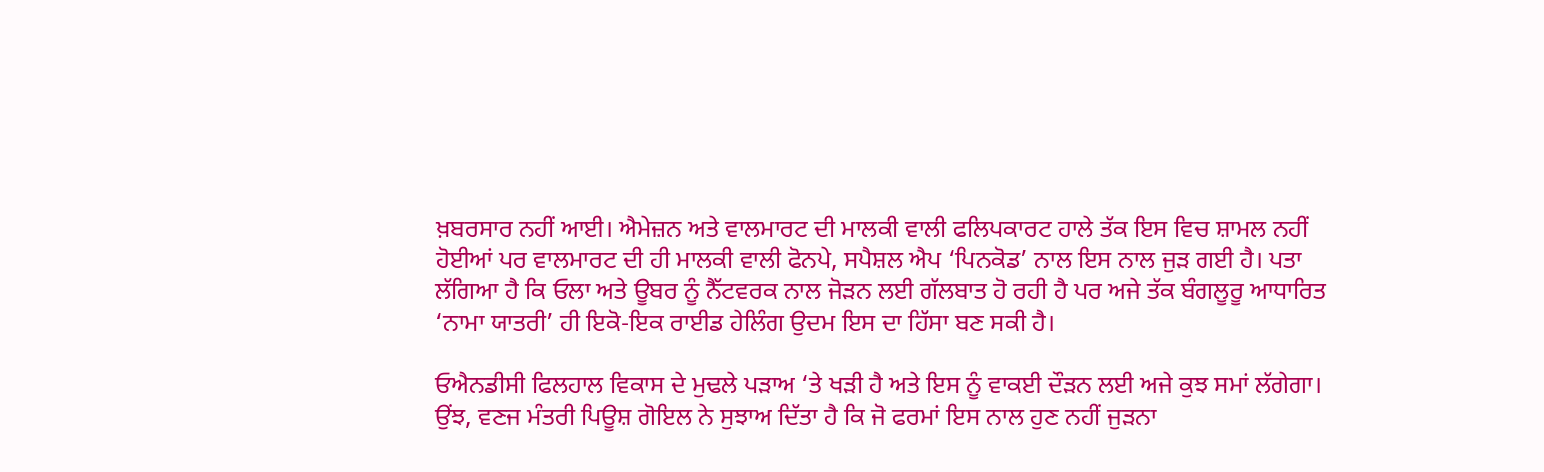ਖ਼ਬਰਸਾਰ ਨਹੀਂ ਆਈ। ਐਮੇਜ਼ਨ ਅਤੇ ਵਾਲਮਾਰਟ ਦੀ ਮਾਲਕੀ ਵਾਲੀ ਫਲਿਪਕਾਰਟ ਹਾਲੇ ਤੱਕ ਇਸ ਵਿਚ ਸ਼ਾਮਲ ਨਹੀਂ ਹੋਈਆਂ ਪਰ ਵਾਲਮਾਰਟ ਦੀ ਹੀ ਮਾਲਕੀ ਵਾਲੀ ਫੋਨਪੇ, ਸਪੈਸ਼ਲ ਐਪ ‘ਪਿਨਕੋਡ’ ਨਾਲ ਇਸ ਨਾਲ ਜੁੜ ਗਈ ਹੈ। ਪਤਾ ਲੱਗਿਆ ਹੈ ਕਿ ਓਲਾ ਅਤੇ ਊਬਰ ਨੂੰ ਨੈੱਟਵਰਕ ਨਾਲ ਜੋੜਨ ਲਈ ਗੱਲਬਾਤ ਹੋ ਰਹੀ ਹੈ ਪਰ ਅਜੇ ਤੱਕ ਬੰਗਲੂਰੂ ਆਧਾਰਿਤ ‘ਨਾਮਾ ਯਾਤਰੀ’ ਹੀ ਇਕੋ-ਇਕ ਰਾਈਡ ਹੇਲਿੰਗ ਉਦਮ ਇਸ ਦਾ ਹਿੱਸਾ ਬਣ ਸਕੀ ਹੈ।

ਓਐਨਡੀਸੀ ਫਿਲਹਾਲ ਵਿਕਾਸ ਦੇ ਮੁਢਲੇ ਪੜਾਅ ‘ਤੇ ਖੜੀ ਹੈ ਅਤੇ ਇਸ ਨੂੰ ਵਾਕਈ ਦੌੜਨ ਲਈ ਅਜੇ ਕੁਝ ਸਮਾਂ ਲੱਗੇਗਾ। ਉਂਝ, ਵਣਜ ਮੰਤਰੀ ਪਿਊਸ਼ ਗੋਇਲ ਨੇ ਸੁਝਾਅ ਦਿੱਤਾ ਹੈ ਕਿ ਜੋ ਫਰਮਾਂ ਇਸ ਨਾਲ ਹੁਣ ਨਹੀਂ ਜੁੜਨਾ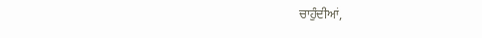ਚਾਹੁੰਦੀਆਂ,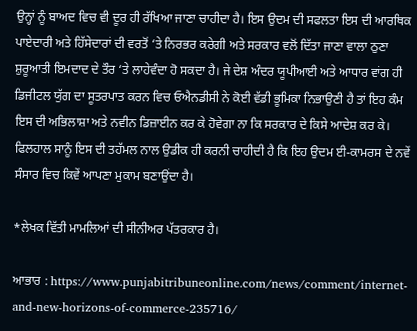ਉਨ੍ਹਾਂ ਨੂੰ ਬਾਅਦ ਵਿਚ ਵੀ ਦੂਰ ਹੀ ਰੱਖਿਆ ਜਾਣਾ ਚਾਹੀਦਾ ਹੈ। ਇਸ ਉਦਮ ਦੀ ਸਫਲਤਾ ਇਸ ਦੀ ਆਰਥਿਕ ਪਾਏਦਾਰੀ ਅਤੇ ਹਿੱਸੇਦਾਰਾਂ ਦੀ ਵਰਤੋਂ ‘ਤੇ ਨਿਰਭਰ ਕਰੇਗੀ ਅਤੇ ਸਰਕਾਰ ਵਲੋਂ ਦਿੱਤਾ ਜਾਣਾ ਵਾਲਾ ਠੁਣਾ ਸ਼ੁਰੂਆਤੀ ਇਮਦਾਦ ਦੇ ਤੌਰ ‘ਤੇ ਲਾਹੇਵੰਦਾ ਹੋ ਸਕਦਾ ਹੈ। ਜੇ ਦੇਸ਼ ਅੰਦਰ ਯੂਪੀਆਈ ਅਤੇ ਆਧਾਰ ਵਾਂਗ ਹੀ ਡਿਜੀਟਲ ਯੁੱਗ ਦਾ ਸੂਤਰਪਾਤ ਕਰਨ ਵਿਚ ਓਐਨਡੀਸੀ ਨੇ ਕੋਈ ਵੱਡੀ ਭੂਮਿਕਾ ਨਿਭਾਉਣੀ ਹੈ ਤਾਂ ਇਹ ਕੰਮ ਇਸ ਦੀ ਅਭਿਲਾਸ਼ਾ ਅਤੇ ਨਵੀਨ ਡਿਜ਼ਾਈਨ ਕਰ ਕੇ ਹੋਵੇਗਾ ਨਾ ਕਿ ਸਰਕਾਰ ਦੇ ਕਿਸੇ ਆਦੇਸ਼ ਕਰ ਕੇ। ਫਿਲਹਾਲ ਸਾਨੂੰ ਇਸ ਦੀ ਤਹੱਮਲ ਨਾਲ ਉਡੀਕ ਹੀ ਕਰਨੀ ਚਾਹੀਦੀ ਹੈ ਕਿ ਇਹ ਉਦਮ ਈ-ਕਾਮਰਸ ਦੇ ਨਵੇਂ ਸੰਸਾਰ ਵਿਚ ਕਿਵੇਂ ਆਪਣਾ ਮੁਕਾਮ ਬਣਾਉਂਦਾ ਹੈ।

*ਲੇਖਕ ਵਿੱਤੀ ਮਾਮਲਿਆਂ ਦੀ ਸੀਨੀਅਰ ਪੱਤਰਕਾਰ ਹੈ।

ਆਭਾਰ : https://www.punjabitribuneonline.com/news/comment/internet-and-new-horizons-of-commerce-235716/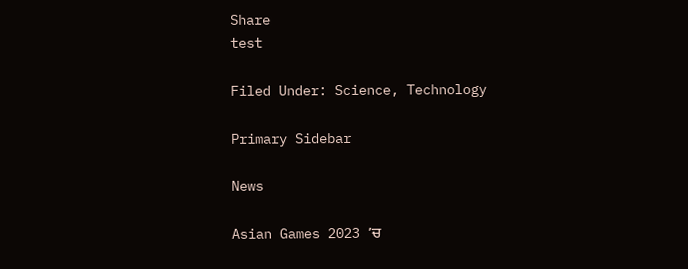Share
test

Filed Under: Science, Technology

Primary Sidebar

News

Asian Games 2023 ’ਚ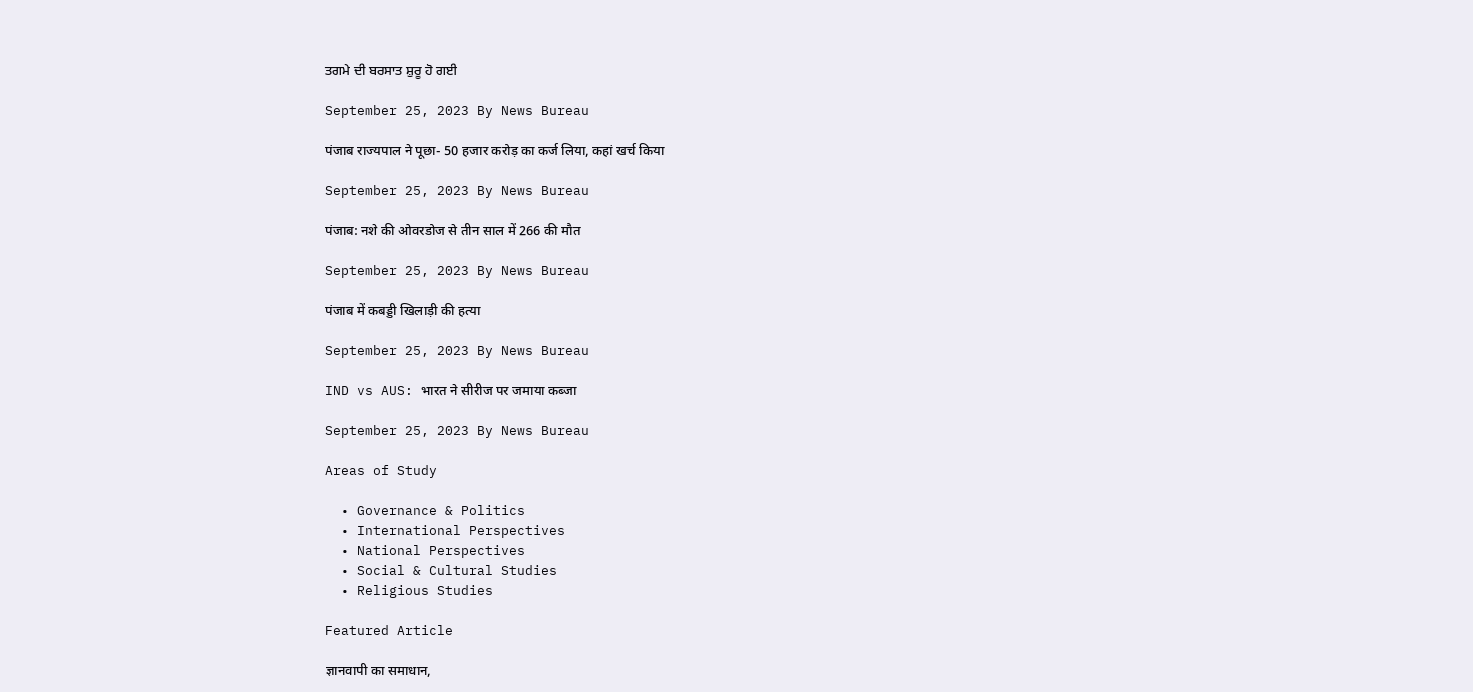ਤਗਮੇ ਦੀ ਬਰਸਾਤ ਸ਼ੁਰੂ ਹੋ ਗਈ

September 25, 2023 By News Bureau

पंजाब राज्यपाल ने पूछा- 50 हजार करोड़ का कर्ज लिया, कहां खर्च किया

September 25, 2023 By News Bureau

पंजाब: नशे की ओवरडोज से तीन साल में 266 की मौत

September 25, 2023 By News Bureau

पंजाब में कबड्डी खिलाड़ी की हत्या

September 25, 2023 By News Bureau

IND vs AUS: भारत ने सीरीज पर जमाया कब्जा

September 25, 2023 By News Bureau

Areas of Study

  • Governance & Politics
  • International Perspectives
  • National Perspectives
  • Social & Cultural Studies
  • Religious Studies

Featured Article

ज्ञानवापी का समाधान,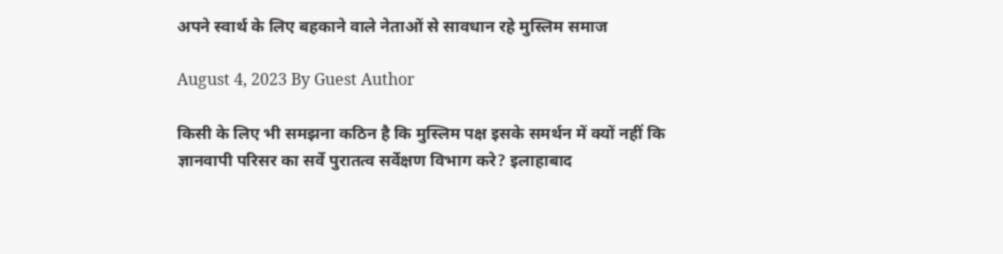अपने स्वार्थ के लिए बहकाने वाले नेताओं से सावधान रहे मुस्लिम समाज

August 4, 2023 By Guest Author

किसी के लिए भी समझना कठिन है कि मुस्लिम पक्ष इसके समर्थन में क्यों नहीं कि ज्ञानवापी परिसर का सर्वे पुरातत्व सर्वेक्षण विभाग करे? इलाहाबाद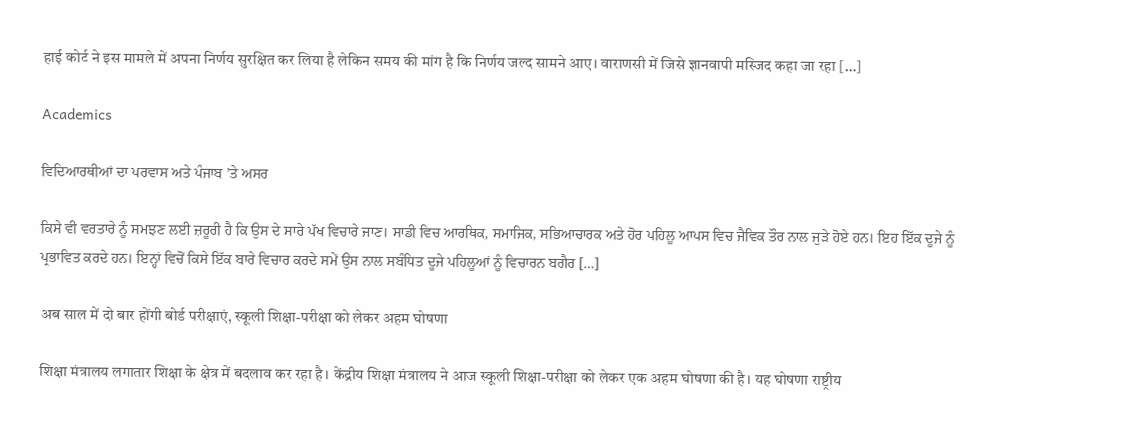हाई कोर्ट ने इस मामले में अपना निर्णय सुरक्षित कर लिया है लेकिन समय की मांग है कि निर्णय जल्द सामने आए। वाराणसी में जिसे ज्ञानवापी मस्जिद कहा जा रहा […]

Academics

ਵਿਦਿਆਰਥੀਆਂ ਦਾ ਪਰਵਾਸ ਅਤੇ ਪੰਜਾਬ ’ਤੇ ਅਸਰ

ਕਿਸੇ ਵੀ ਵਰਤਾਰੇ ਨੂੰ ਸਮਝਣ ਲਈ ਜ਼ਰੂਰੀ ਹੈ ਕਿ ਉਸ ਦੇ ਸਾਰੇ ਪੱਖ ਵਿਚਾਰੇ ਜਾਣ। ਸਾਡੀ ਵਿਚ ਆਰਥਿਕ, ਸਮਾਜਿਕ, ਸਭਿਆਚਾਰਕ ਅਤੇ ਹੋਰ ਪਹਿਲੂ ਆਪਸ ਵਿਚ ਜੈਵਿਕ ਤੌਰ ਨਾਲ ਜੁੜੇ ਹੋਏ ਹਨ। ਇਹ ਇੱਕ ਦੂਜੇ ਨੂੰ ਪ੍ਰਭਾਵਿਤ ਕਰਦੇ ਹਨ। ਇਨ੍ਹਾਂ ਵਿਚੋਂ ਕਿਸੇ ਇੱਕ ਬਾਰੇ ਵਿਚਾਰ ਕਰਦੇ ਸਮੇਂ ਉਸ ਨਾਲ ਸਬੰਧਿਤ ਦੂਜੇ ਪਹਿਲੂਆਂ ਨੂੰ ਵਿਚਾਰਨ ਬਗੈਰ […]

अब साल में दो बार होंगी बोर्ड परीक्षाएं, स्कूली शिक्षा-परीक्षा को लेकर अहम घोषणा

शिक्षा मंत्रालय लगातार शिक्षा के क्षेत्र में बदलाव कर रहा है। केंद्रीय शिक्षा मंत्रालय ने आज स्कूली शिक्षा-परीक्षा को लेकर एक अहम घोषणा की है। यह घोषणा राष्ट्रीय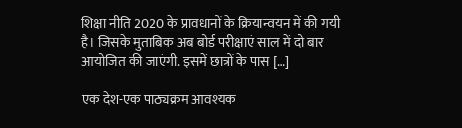शिक्षा नीति 2020 के प्रावधानों के क्रियान्वयन में की गयी है। जिसके मुताबिक अब बोर्ड परीक्षाएं साल में दो बार आयोजित की जाएंगी. इसमें छात्रों के पास […]

एक देश-एक पाठ्यक्रम आवश्यक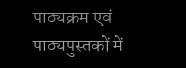पाठ्यक्रम एवं पाठ्यपुस्तकों में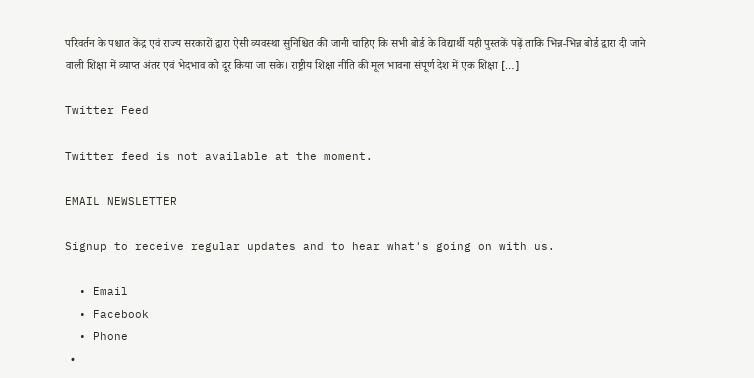परिवर्तन के पश्चात केंद्र एवं राज्य सरकारों द्वारा ऐसी व्यवस्था सुनिश्चित की जानी चाहिए कि सभी बोर्ड के विद्यार्थी यही पुस्तकें पढ़ें ताकि भिन्न-भिन्न बोर्ड द्वारा दी जाने वाली शिक्षा में व्याप्त अंतर एवं भेदभाव को दूर किया जा सके। राष्ट्रीय शिक्षा नीति की मूल भावना संपूर्ण देश में एक शिक्षा […]

Twitter Feed

Twitter feed is not available at the moment.

EMAIL NEWSLETTER

Signup to receive regular updates and to hear what's going on with us.

  • Email
  • Facebook
  • Phone
  •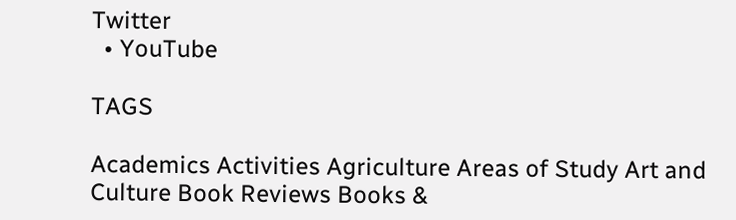Twitter
  • YouTube

TAGS

Academics Activities Agriculture Areas of Study Art and Culture Book Reviews Books &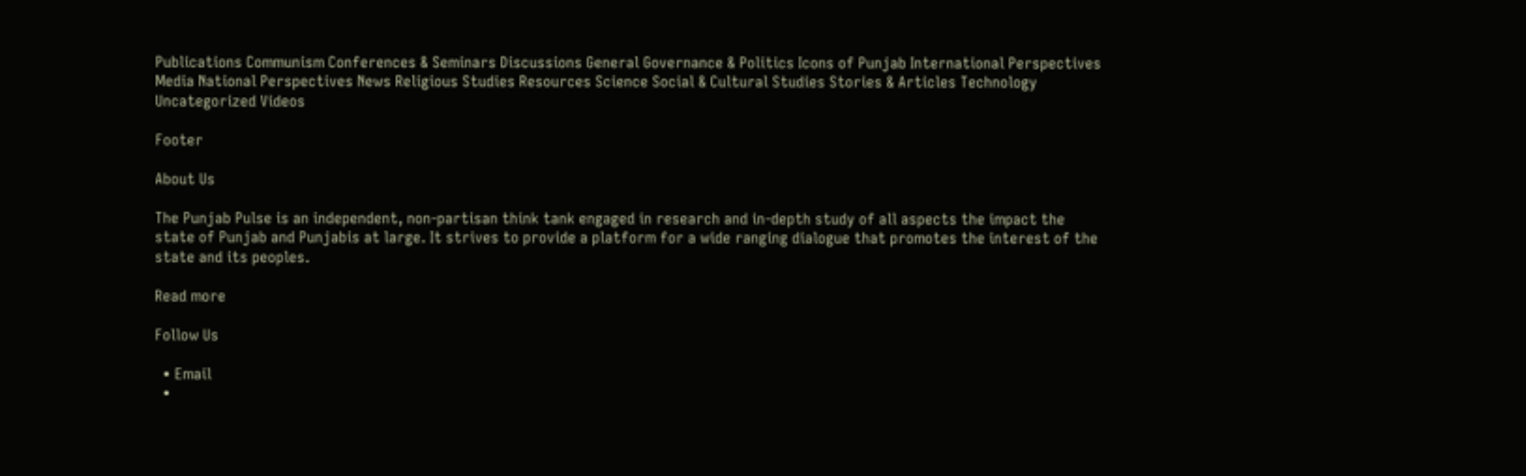Publications Communism Conferences & Seminars Discussions General Governance & Politics Icons of Punjab International Perspectives Media National Perspectives News Religious Studies Resources Science Social & Cultural Studies Stories & Articles Technology Uncategorized Videos

Footer

About Us

The Punjab Pulse is an independent, non-partisan think tank engaged in research and in-depth study of all aspects the impact the state of Punjab and Punjabis at large. It strives to provide a platform for a wide ranging dialogue that promotes the interest of the state and its peoples.

Read more

Follow Us

  • Email
  •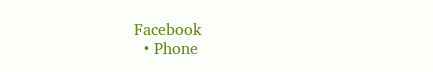Facebook
  • Phone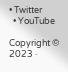• Twitter
  • YouTube

Copyright © 2023 ·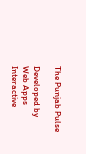The Punjab Pulse

Developed by Web Apps Interactive